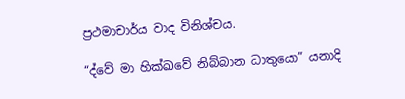ප්‍රථමාචාර්ය වාද විනිශ්චය.

“ද්වේ මා හික්ඛවේ නිබ්බාන ධාතුයො” යනාදි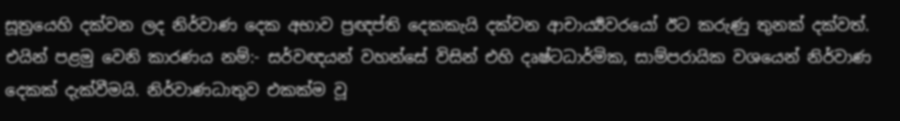සූත්‍රයෙහි දක්වන ලද නිර්වාණ දෙක අභාව ප්‍රඥප්ති දෙකකැයි දක්වන ආචාර්‍ය්‍යවරයෝ ඊට කරුණු තුනක් දක්වත්. එයින් පළමු වෙනි කාරණය නම්:- සර්වඥයන් වහන්සේ විසින් එහි දෘෂ්ටධාර්මික, සාම්පරායික වශයෙන් නිර්වාණ දෙකක් දැක්වීමයි. නිර්වාණධාතුව එකක්ම වූ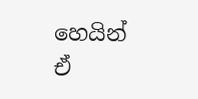හෙයින් ඒ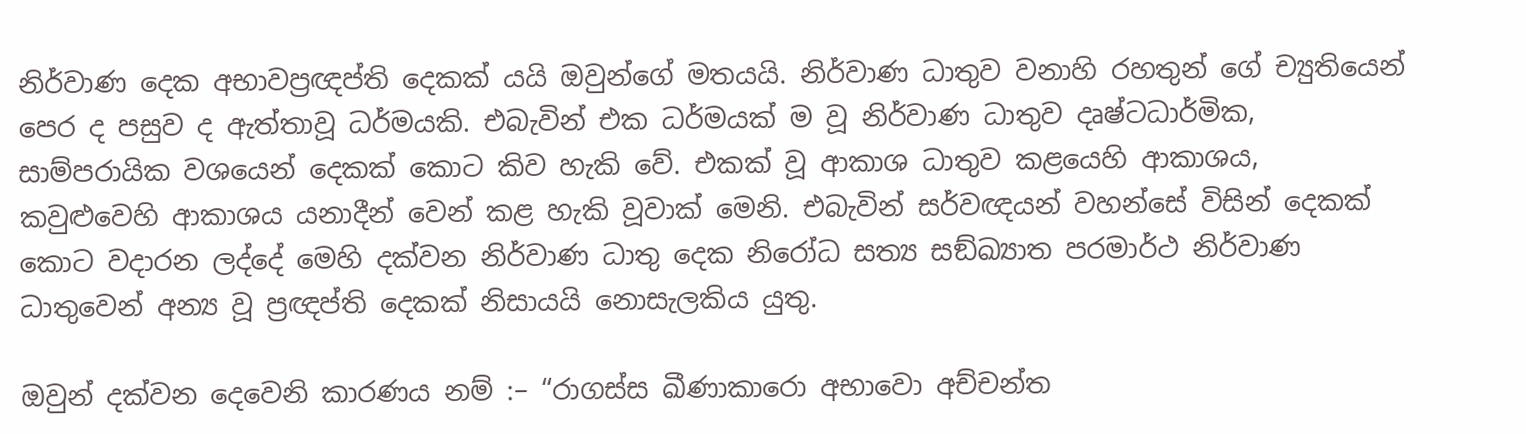නිර්වාණ දෙක අභාවප්‍රඥප්ති දෙකක් යයි ඔවුන්ගේ මතයයි. නිර්වාණ ධාතුව වනාහි රහතුන් ගේ ච්‍යුතියෙන් පෙර ද පසුව ද ඇත්තාවූ ධර්මයකි. එබැවින් එක ධර්මයක් ම වූ නිර්වාණ ධාතුව දෘෂ්ටධාර්මික, සාම්පරායික වශයෙන් දෙකක් කොට කිව හැකි වේ. එකක් වූ ආකාශ ධාතුව කළයෙහි ආකාශය, කවුළුවෙහි ආකාශය යනාදීන් වෙන් කළ හැකි වූවාක් මෙනි. එබැවින් සර්වඥයන් වහන්සේ විසින් දෙකක් කොට වදාරන ලද්දේ මෙහි දක්වන නිර්වාණ ධාතු දෙක නිරෝධ සත්‍ය සඞ්ඛ්‍යාත පරමාර්ථ නිර්වාණ ධාතුවෙන් අන්‍ය වූ ප්‍රඥප්ති දෙකක් නිසායයි නොසැලකිය යුතු.

ඔවුන් දක්වන දෙවෙනි කාරණය නම් :– “රාගස්ස ඛීණාකාරො අභාවො අච්චන්ත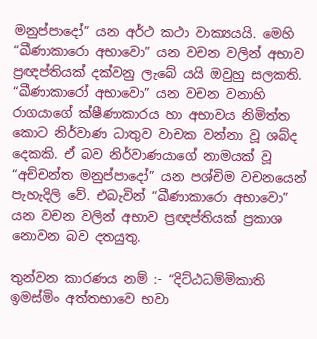මනුප්පාදෝ” යන අර්ථ කථා වාක්‍යයයි. මෙහි “ඛීණාකාරො අභාවො” යන වචන වලින් අභාව ප්‍රඥප්තියක් දක්වනු ලැබේ යයි ඔවුහු සලකති. “ඛීණාකාරෝ අභාවො” යන වචන වනාහි රාගයාගේ ක්ෂීණාකාරය හා අභාවය නිමිත්ත කොට නිර්වාණ ධාතුව වාචක වන්නා වූ ශබ්ද දෙකකි. ඒ බව නිර්වාණයාගේ නාමයක් වූ “අච්චන්ත මනුප්පාදෝ” යන පශ්චිම වචනයෙන් පැහැදිලි වේ. එබැවින් “ඛීණාකාරො අභාවො” යන වචන වලින් අභාව ප්‍රඥප්තියක් ප්‍රකාශ නොවන බව දතයුතු.

තුන්වන කාරණය නම් :- “දිට්ඨධම්මිකාති ඉමස්මිං අත්තභාවෙ භවා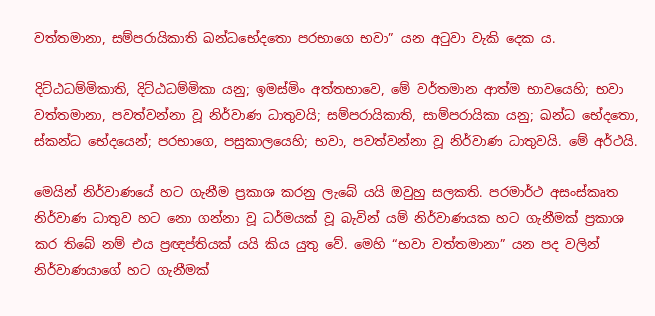වත්තමානා, සම්පරායිකාති ඛන්ධභේදතො පරභාගෙ භවා” යන අටුවා වැකි දෙක ය.

දිට්ඨධම්මිකාති, දිට්ඨධම්මිකා යනු; ඉමස්මිං අත්තභාවෙ, මේ වර්තමාන ආත්ම භාවයෙහි; භවා වත්තමානා, පවත්වන්නා වූ නිර්වාණ ධාතුවයි; සම්පරායිකාති, සාම්පරායිකා යනු; ඛන්ධ භේදතො, ස්කන්ධ භේදයෙන්; පරභාගෙ, පසුකාලයෙහි; භවා, පවත්වන්නා වූ නිර්වාණ ධාතුවයි. මේ අර්ථයි.

මෙයින් නිර්වාණයේ හට ගැනීම ප්‍රකාශ කරනු ලැබේ යයි ඔවුහු සලකති. පරමාර්ථ අසංස්කෘත නිර්වාණ ධාතුව හට නො ගන්නා වූ ධර්මයක් වූ බැවින් යම් නිර්වාණයක හට ගැනීමක් ප්‍රකාශ කර තිබේ නම් එය ප්‍රඥප්තියක් යයි කිය යුතු වේ. මෙහි “භවා වත්තමානා” යන පද වලින් නිර්වාණයාගේ හට ගැනීමක්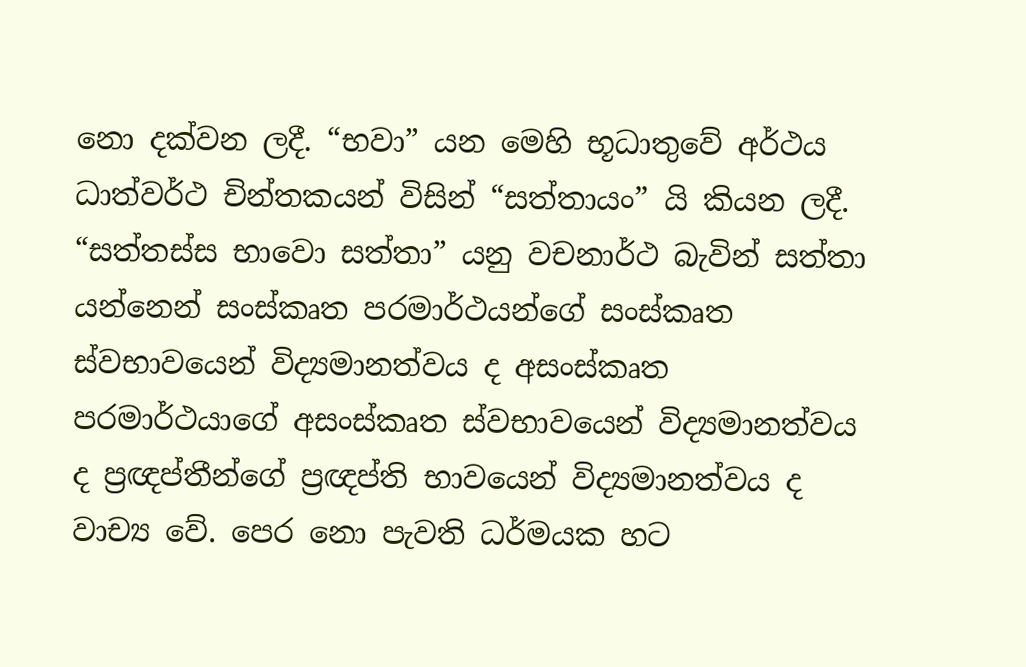නො දක්වන ලදී. “භවා” යන මෙහි භූධාතුවේ අර්ථය ධාත්වර්ථ චින්තකයන් විසින් “සත්තායං” යි කියන ලදී. “සත්තස්ස භාවො සත්තා” යනු වචනාර්ථ බැවින් සත්තා යන්නෙන් සංස්කෘත පරමාර්ථයන්ගේ සංස්කෘත ස්වභාවයෙන් විද්‍යමානත්වය ද අසංස්කෘත පරමාර්ථයාගේ අසංස්කෘත ස්වභාවයෙන් විද්‍යමානත්වය ද ප්‍රඥප්තීන්ගේ ප්‍රඥප්ති භාවයෙන් විද්‍යමානත්වය ද වාච්‍ය වේ. පෙර නො පැවති ධර්මයක හට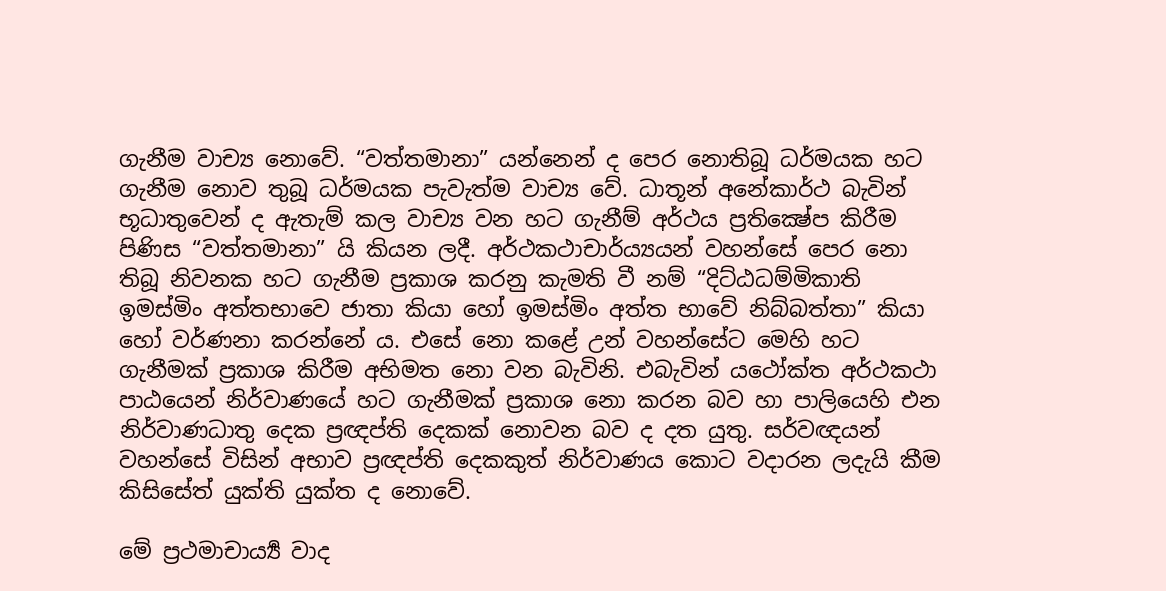ගැනීම වාච්‍ය නොවේ. “වත්තමානා” යන්නෙන් ද පෙර නොතිබූ ධර්මයක හට ගැනීම නොව තුබූ ධර්මයක පැවැත්ම වාච්‍ය වේ. ධාතූන් අනේකාර්ථ බැවින් භූධාතුවෙන් ද ඇතැම් කල වාච්‍ය වන හට ගැනීම් අර්ථය ප්‍රතික්‍ෂේප කිරීම පිණිස “වත්තමානා” යි කියන ලදී. අර්ථකථාචාර්ය්‍යයන් වහන්සේ පෙර නො තිබූ නිවනක හට ගැනීම ප්‍රකාශ කරනු කැමති වී නම් “දිට්ඨධම්මිකාති ඉමස්මිං අත්තභාවෙ ජාතා කියා හෝ ඉමස්මිං අත්ත භාවේ නිබ්බත්තා” කියා හෝ වර්ණනා කරන්නේ ය. එසේ නො කළේ උන් වහන්සේට මෙහි හට ගැනීමක් ප්‍රකාශ කිරීම අභිමත නො වන බැවිනි. එබැවින් යථෝක්ත අර්ථකථා පාඨයෙන් නිර්වාණයේ හට ගැනීමක් ප්‍රකාශ නො කරන බව හා පාලියෙහි එන නිර්වාණධාතු දෙක ප්‍රඥප්ති දෙකක් නොවන බව ද දත යුතු. සර්වඥයන් වහන්සේ විසින් අභාව ප්‍රඥප්ති දෙකකුත් නිර්වාණය කොට වදාරන ලදැයි කීම කිසිසේත් යුක්ති යුක්ත ද නොවේ.

මේ ප්‍රථමාචාර්‍ය්‍ය වාද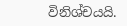විනිශ්චයයි.